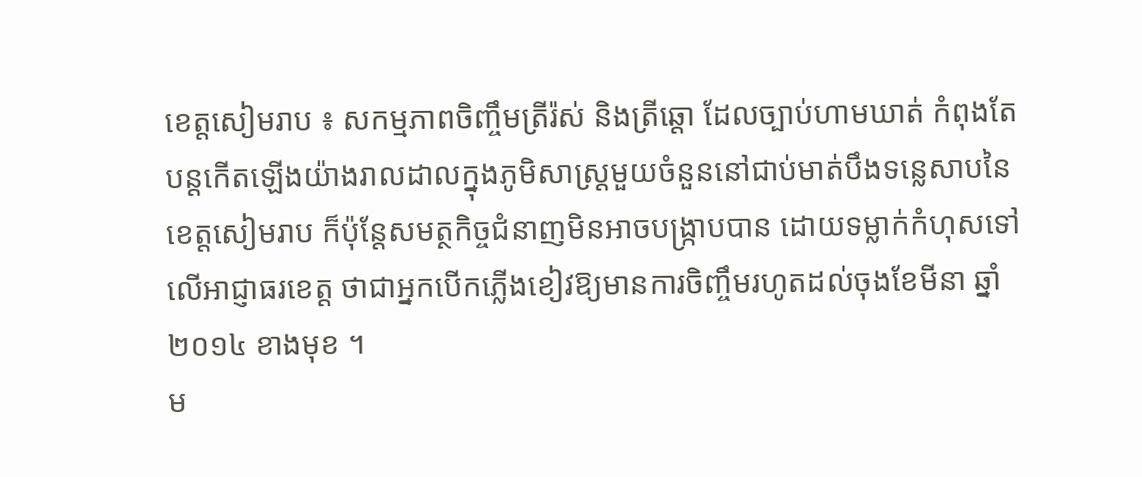ខេត្តសៀមរាប ៖ សកម្មភាពចិញ្ចឹមត្រីរ៉ស់ និងត្រីឆ្តោ ដែលច្បាប់ហាមឃាត់ កំពុងតែបន្តកើតឡើងយ៉ាងរាលដាលក្នុងភូមិសាស្ត្រមួយចំនួននៅជាប់មាត់បឹងទន្លេសាបនៃខេត្តសៀមរាប ក៏ប៉ុន្តែសមត្ថកិច្ចជំនាញមិនអាចបង្ក្រាបបាន ដោយទម្លាក់កំហុសទៅលើអាជ្ញាធរខេត្ត ថាជាអ្នកបើកភ្លើងខៀវឱ្យមានការចិញ្ចឹមរហូតដល់ចុងខែមីនា ឆ្នាំ២០១៤ ខាងមុខ ។
ម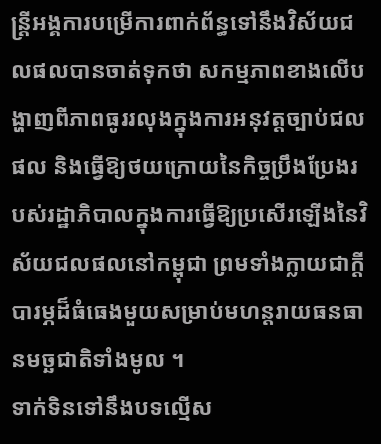ន្ត្រីអង្គការបម្រើការពាក់ព័ន្ធទៅនឹងវិស័យជលផលបានចាត់ទុកថា សកម្មភាពខាងលើបង្ហាញពីភាពធូររលុងក្នុងការអនុវត្តច្បាប់ជលផល និងធ្វើឱ្យថយក្រោយនៃកិច្ចប្រឹងប្រែងរបស់រដ្ឋាភិបាលក្នុងការធ្វើឱ្យប្រសើរឡើងនៃវិស័យជលផលនៅកម្ពុជា ព្រមទាំងក្លាយជាក្តីបារម្ភដ៏ធំធេងមួយសម្រាប់មហន្តរាយធនធានមច្ឆជាតិទាំងមូល ។
ទាក់ទិនទៅនឹងបទល្មើស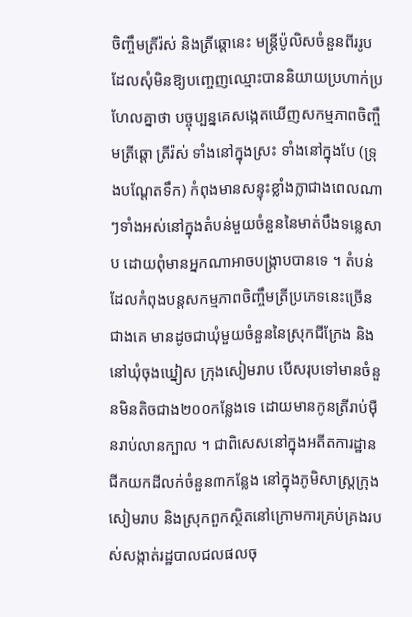ចិញ្ចឹមត្រីរ៉ស់ និងត្រីឆ្តោនេះ មន្ត្រីប៉ូលិសចំនួនពីររូប ដែលសុំមិនឱ្យបញ្ចេញឈ្មោះបាននិយាយប្រហាក់ប្រហែលគ្នាថា បច្ចុប្បន្នគេសង្កេតឃើញសកម្មភាពចិញ្ចឹមត្រីឆ្តោ ត្រីរ៉ស់ ទាំងនៅក្នុងស្រះ ទាំងនៅក្នុងបែ (ទ្រុងបណ្តែតទឹក) កំពុងមានសន្ទុះខ្លាំងក្លាជាងពេលណាៗទាំងអស់នៅក្នុងតំបន់មួយចំនួននៃមាត់បឹងទន្លេសាប ដោយពុំមានអ្នកណាអាចបង្ក្រាបបានទេ ។ តំបន់ដែលកំពុងបន្តសកម្មភាពចិញ្ចឹមត្រីប្រភេទនេះច្រើនជាងគេ មានដូចជាឃុំមួយចំនួននៃស្រុកជីក្រែង និងនៅឃុំចុងឃ្នៀស ក្រុងសៀមរាប បើសរុបទៅមានចំនួនមិនតិចជាង២០០កន្លែងទេ ដោយមានកូនត្រីរាប់មុឺនរាប់លានក្បាល ។ ជាពិសេសនៅក្នុងអតីតការដ្ឋានជីកយកដីលក់ចំនួន៣កន្លែង នៅក្នុងភូមិសាស្ត្រក្រុងសៀមរាប និងស្រុកពួកស្ថិតនៅក្រោមការគ្រប់គ្រងរបស់សង្កាត់រដ្ឋបាលជលផលចុ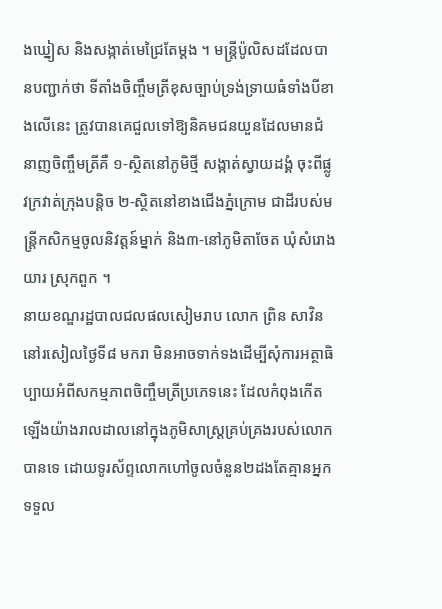ងឃ្នៀស និងសង្កាត់មេជ្រៃតែម្តង ។ មន្ត្រីប៉ូលិសដដែលបានបញ្ជាក់ថា ទីតាំងចិញ្ចឹមត្រីខុសច្បាប់ទ្រង់ទ្រាយធំទាំងបីខាងលើនេះ ត្រូវបានគេជួលទៅឱ្យនិគមជនយួនដែលមានជំនាញចិញ្ចឹមត្រីគឺ ១-ស្ថិតនៅភូមិថ្មី សង្កាត់ស្វាយដង្គំ ចុះពីផ្លូវក្រវាត់ក្រុងបន្តិច ២-ស្ថិតនៅខាងជើងភ្នំក្រោម ជាដីរបស់មន្ត្រីកសិកម្មចូលនិវត្តន៍ម្នាក់ និង៣-នៅភូមិតាចែត ឃុំសំរោងយារ ស្រុកពួក ។
នាយខណ្ឌរដ្ឋបាលជលផលសៀមរាប លោក ព្រិន សាវិន នៅរសៀលថ្ងៃទី៨ មករា មិនអាចទាក់ទងដើម្បីសុំការអត្ថាធិប្បាយអំពីសកម្មភាពចិញ្ចឹមត្រីប្រភេទនេះ ដែលកំពុងកើតឡើងយ៉ាងរាលដាលនៅក្នុងភូមិសាស្ត្រគ្រប់គ្រងរបស់លោកបានទេ ដោយទូរស័ព្ទលោកហៅចូលចំនួន២ដងតែគ្មានអ្នកទទួល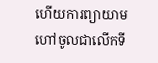ហើយការព្យាយាមហៅចូលជាលើកទី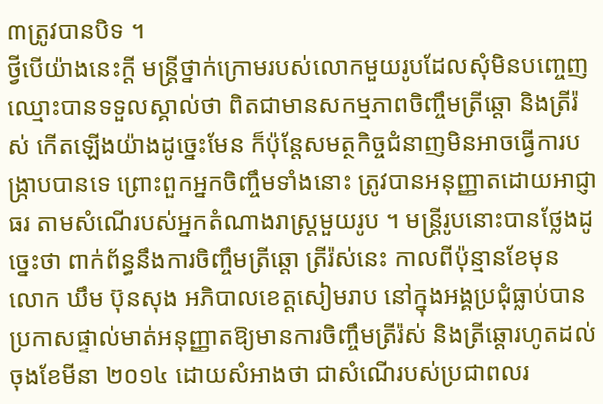៣ត្រូវបានបិទ ។
ថ្វីបើយ៉ាងនេះក្តី មន្ត្រីថ្នាក់ក្រោមរបស់លោកមួយរូបដែលសុំមិនបញ្ចេញឈ្មោះបានទទួលស្គាល់ថា ពិតជាមានសកម្មភាពចិញ្ចឹមត្រីឆ្តោ និងត្រីរ៉ស់ កើតឡើងយ៉ាងដូច្នេះមែន ក៏ប៉ុន្តែសមត្ថកិច្ចជំនាញមិនអាចធ្វើការបង្ក្រាបបានទេ ព្រោះពួកអ្នកចិញ្ចឹមទាំងនោះ ត្រូវបានអនុញ្ញាតដោយអាជ្ញាធរ តាមសំណើរបស់អ្នកតំណាងរាស្ត្រមួយរូប ។ មន្ត្រីរូបនោះបានថ្លែងដូច្នេះថា ពាក់ព័ន្ធនឹងការចិញ្ចឹមត្រីឆ្តោ ត្រីរ៉ស់នេះ កាលពីប៉ុន្មានខែមុន លោក ឃឹម ប៊ុនសុង អភិបាលខេត្តសៀមរាប នៅក្នុងអង្គប្រជុំធ្លាប់បានប្រកាសផ្ទាល់មាត់អនុញ្ញាតឱ្យមានការចិញ្ចឹមត្រីរ៉ស់ និងត្រីឆ្តោរហូតដល់ចុងខែមីនា ២០១៤ ដោយសំអាងថា ជាសំណើរបស់ប្រជាពលរ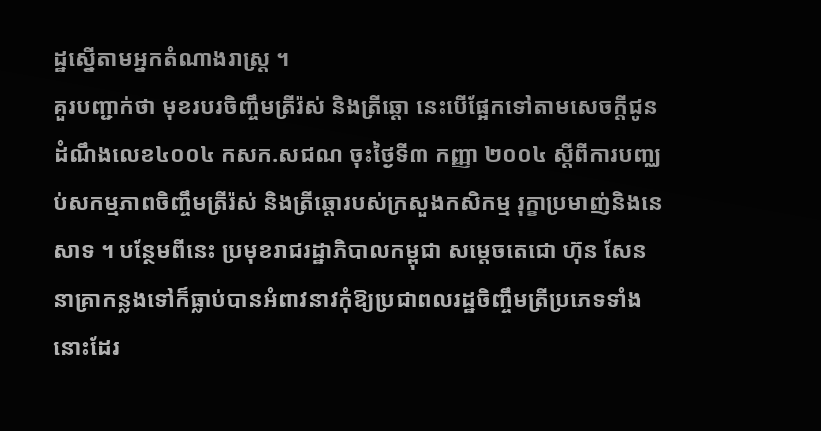ដ្ឋស្នើតាមអ្នកតំណាងរាស្ត្រ ។
គួរបញ្ជាក់ថា មុខរបរចិញ្ចឹមត្រីរ៉ស់ និងត្រីឆ្តោ នេះបើផ្អែកទៅតាមសេចក្តីជូនដំណឹងលេខ៤០០៤ កសក.សជណ ចុះថ្ងៃទី៣ កញ្ញា ២០០៤ ស្តីពីការបញ្ឈប់សកម្មភាពចិញ្ចឹមត្រីរ៉ស់ និងត្រីឆ្តោរបស់ក្រសួងកសិកម្ម រុក្ខាប្រមាញ់និងនេសាទ ។ បន្ថែមពីនេះ ប្រមុខរាជរដ្ឋាភិបាលកម្ពុជា សម្តេចតេជោ ហ៊ុន សែន នាគ្រាកន្លងទៅក៏ធ្លាប់បានអំពាវនាវកុំឱ្យប្រជាពលរដ្ឋចិញ្ចឹមត្រីប្រភេទទាំងនោះដែរ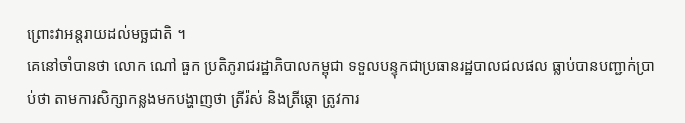ព្រោះវាអន្តរាយដល់មច្ឆជាតិ ។
គេនៅចាំបានថា លោក ណៅ ធួក ប្រតិភូរាជរដ្ឋាភិបាលកម្ពុជា ទទួលបន្ទុកជាប្រធានរដ្ឋបាលជលផល ធ្លាប់បានបញ្ជាក់ប្រាប់ថា តាមការសិក្សាកន្លងមកបង្ហាញថា ត្រីរ៉ស់ និងត្រីឆ្តោ ត្រូវការ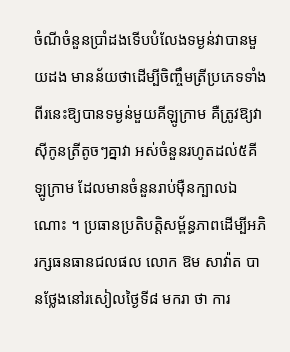ចំណីចំនួនប្រាំដងទើបបំលែងទម្ងន់វាបានមួយដង មានន័យថាដើម្បីចិញ្ចឹមត្រីប្រភេទទាំងពីរនេះឱ្យបានទម្ងន់មួយគីឡូក្រាម គឺត្រូវឱ្យវាសុីកូនត្រីតូចៗគ្នាវា អស់ចំនួនរហូតដល់៥គីឡូក្រាម ដែលមានចំនួនរាប់មុឺនក្បាលឯណោះ ។ ប្រធានប្រតិបត្តិសម្ព័ន្ធភាពដើម្បីអភិរក្សធនធានជលផល លោក ឱម សាវ៉ាត បានថ្លែងនៅរសៀលថ្ងៃទី៨ មករា ថា ការ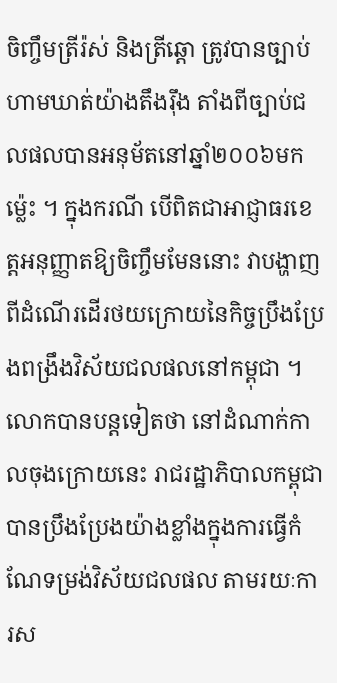ចិញ្ចឹមត្រីរ៉ស់ និងត្រីឆ្តោ ត្រូវបានច្បាប់ហាមឃាត់យ៉ាងតឹងរុឹង តាំងពីច្បាប់ជលផលបានអនុម័តនៅឆ្នាំ២០០៦មកម៉េ្លះ ។ ក្នុងករណី បើពិតជាអាជ្ញាធរខេត្តអនុញ្ញាតឱ្យចិញ្ចឹមមែននោះ វាបង្ហាញពីដំណើរដើរថយក្រោយនៃកិច្ចប្រឹងប្រែងពង្រឹងវិស័យជលផលនៅកម្ពុជា ។ លោកបានបន្តទៀតថា នៅដំណាក់កាលចុងក្រោយនេះ រាជរដ្ឋាភិបាលកម្ពុជា បានប្រឹងប្រែងយ៉ាងខ្លាំងក្នុងការធ្វើកំណែទម្រង់វិស័យជលផល តាមរយៈការស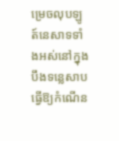ម្រេចលុបឡូត៍នេសាទទាំងអស់នៅក្នុងបឹងទន្លេសាប ធ្វើឱ្យកំណើន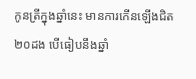កូនត្រីក្នុងឆ្នាំនេះ មានការកើនឡើងជិត២០ដង បើធៀបនឹងឆ្នាំ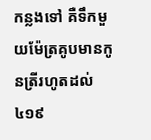កន្លងទៅ គឺទឹកមួយម៉ែត្រគូបមានកូនត្រីរហូតដល់៤១៩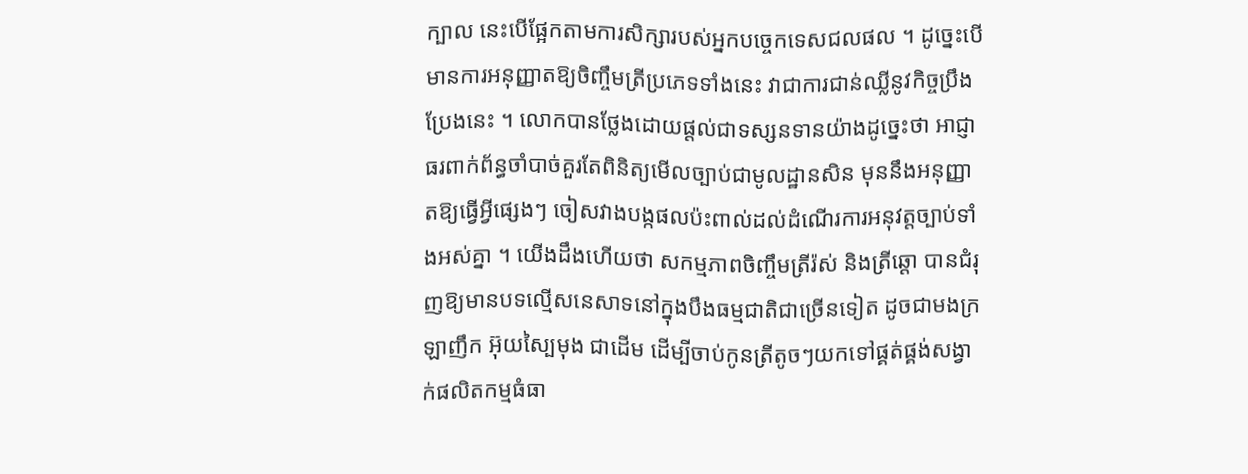ក្បាល នេះបើផ្អែកតាមការសិក្សារបស់អ្នកបច្ចេកទេសជលផល ។ ដូច្នេះបើមានការអនុញ្ញាតឱ្យចិញ្ចឹមត្រីប្រភេទទាំងនេះ វាជាការជាន់ឈ្លីនូវកិច្ចប្រឹងប្រែងនេះ ។ លោកបានថ្លែងដោយផ្តល់ជាទស្សនទានយ៉ាងដូច្នេះថា អាជ្ញាធរពាក់ព័ន្ធចាំបាច់គួរតែពិនិត្យមើលច្បាប់ជាមូលដ្ឋានសិន មុននឹងអនុញ្ញាតឱ្យធ្វើអ្វីផ្សេងៗ ចៀសវាងបង្កផលប៉ះពាល់ដល់ដំណើរការអនុវត្តច្បាប់ទាំងអស់គ្នា ។ យើងដឹងហើយថា សកម្មភាពចិញ្ចឹមត្រីរ៉ស់ និងត្រីឆ្តោ បានជំរុញឱ្យមានបទល្មើសនេសាទនៅក្នុងបឹងធម្មជាតិជាច្រើនទៀត ដូចជាមងក្រឡាញឹក អ៊ុយស្បៃមុង ជាដើម ដើម្បីចាប់កូនត្រីតូចៗយកទៅផ្គត់ផ្គង់សង្វាក់ផលិតកម្មធំធា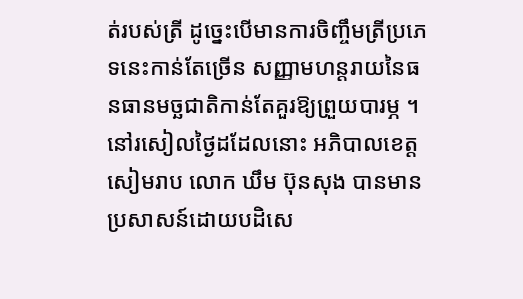ត់របស់ត្រី ដូច្នេះបើមានការចិញ្ចឹមត្រីប្រភេទនេះកាន់តែច្រើន សញ្ញាមហន្តរាយនៃធនធានមច្ឆជាតិកាន់តែគួរឱ្យព្រួយបារម្ភ ។
នៅរសៀលថ្ងៃដដែលនោះ អភិបាលខេត្តសៀមរាប លោក ឃឹម ប៊ុនសុង បានមានប្រសាសន៍ដោយបដិសេ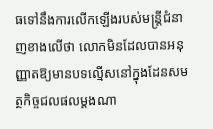ធទៅនឹងការលើកឡើងរបស់មន្ត្រីជំនាញខាងលើថា លោកមិនដែលបានអនុញ្ញាតឱ្យមានបទល្មើសនៅក្នុងដែនសមត្ថកិច្ចជលផលម្តងណា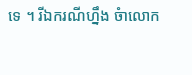ទេ ។ រីឯករណីហ្នឹង ចំាលោក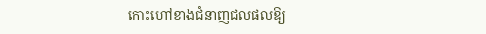កោះហៅខាងជំនាញជលផលឱ្យ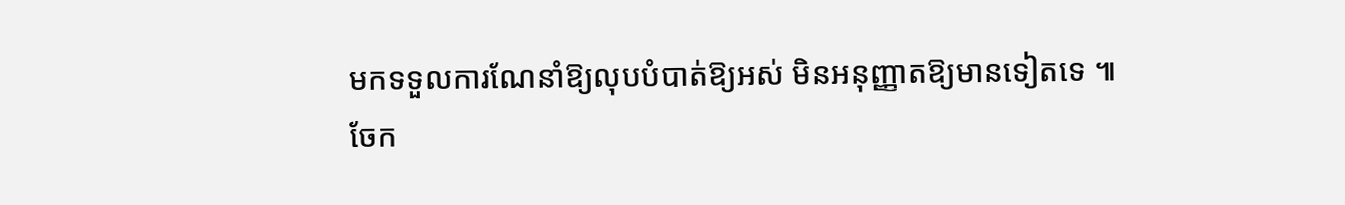មកទទួលការណែនាំឱ្យលុបបំបាត់ឱ្យអស់ មិនអនុញ្ញាតឱ្យមានទៀតទេ ៕
ចែក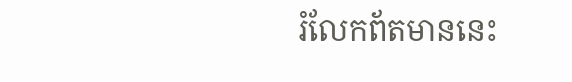រំលែកព័តមាននេះ